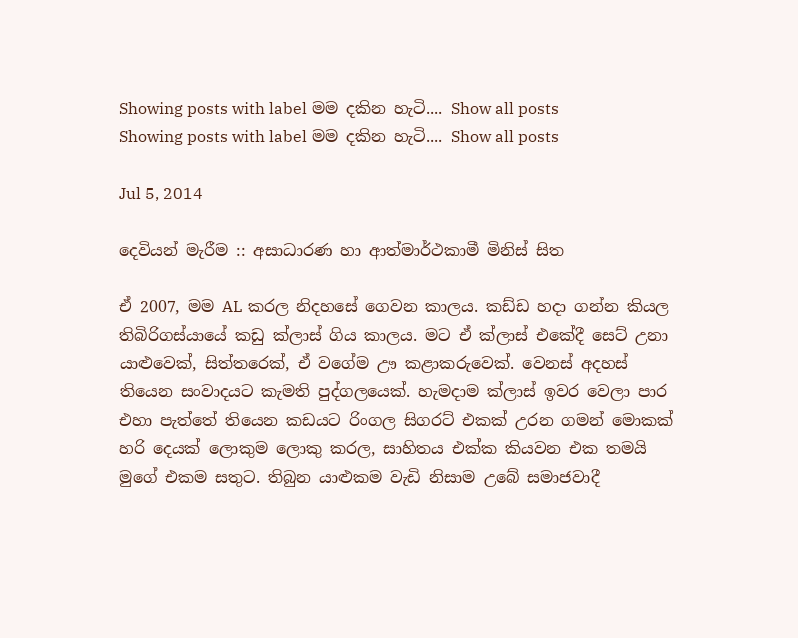Showing posts with label මම දකින හැටි.... Show all posts
Showing posts with label මම දකින හැටි.... Show all posts

Jul 5, 2014

දෙවියන් මැරීම :: අසාධාරණ හා ආත්මාර්ථකාමී මිනිස් සිත

ඒ 2007, මම AL කරල නිදහසේ ගෙවන කාලය. කඩ්ඩ හදා ගන්න කියල තිබිරිගස්යායේ කඩු ක්ලාස් ගිය කාලය. මට ඒ ක්ලාස් එකේදී සෙට් උනා යාළුවෙක්, සිත්තරෙක්, ඒ වගේම ඌ කළාකරුවෙක්. වෙනස් අදහස් තියෙන සංවාදයට කැමති පුද්ගලයෙක්. හැමදාම ක්ලාස් ඉවර වෙලා පාර එහා පැත්තේ තියෙන කඩයට රිංගල සිගරට් එකක් උරන ගමන් මොකක් හරි දෙයක් ලොකුම ලොකු කරල, සාහිතය එක්ක කියවන එක තමයි මුගේ එකම සතුට. තිබුන යාළුකම වැඩි නිසාම උබේ සමාජවාදී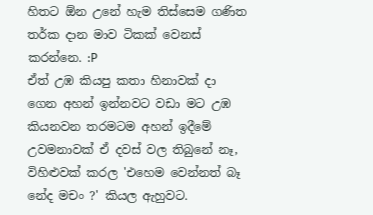හිතට ඕන උනේ හැම තිස්සෙම ගණිත තර්ක දාන මාව ටිකක් වෙනස් කරන්නෙ. :P
ඒත් උඹ කියපු කතා හිනාවක් දා ගෙන අහන් ඉන්නවට වඩා මට උඹ කියනවන තරමටම අහන් ඉදීමේ උවමනාවක් ඒ දවස් වල තිබුනේ නෑ, විහිළුවක් කරල 'එහෙම වෙන්නත් බෑ නේද මචං ?' කියල ඇහුවට.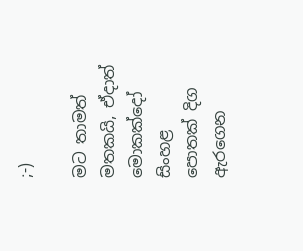;-)

මට තාමත් මතකයි, ඒදාත් මොකක්දෝ සිංහළ පොතක් දිග ඇරගෙන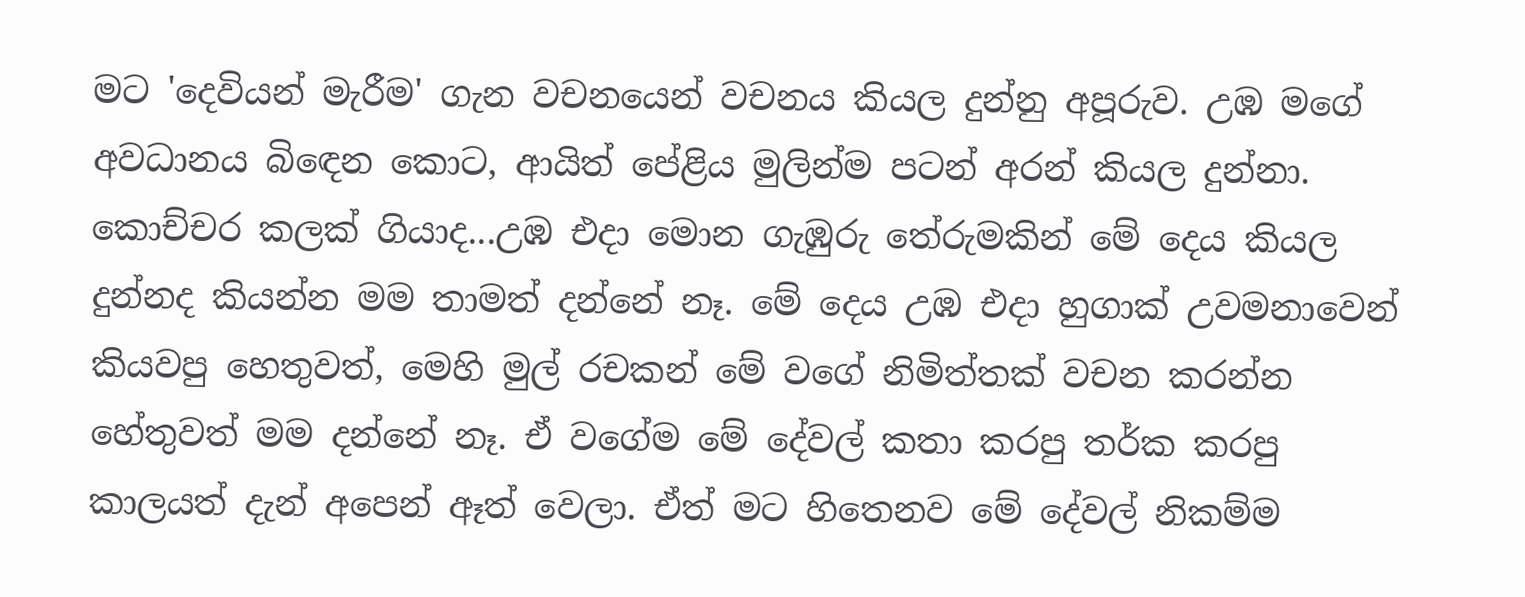මට 'දෙවියන් මැරීම' ගැන වචනයෙන් වචනය කියල දුන්නු අපූරුව. උඹ මගේ අවධානය බිඳෙන කොට, ආයිත් පේළිය මුලින්ම පටන් අරන් කියල දුන්නා. කොච්චර කලක් ගියාද...උඹ එදා මොන ගැඹුරු තේරුමකින් මේ දෙය කියල දුන්නද කියන්න මම තාමත් දන්නේ නෑ. මේ දෙය උඹ එදා හුගාක් උවමනාවෙන් කියවපු හෙතුවත්, මෙහි මුල් රචකන් මේ වගේ නිමිත්තක් වචන කරන්න හේතුවත් මම දන්නේ නෑ. ඒ වගේම මේ දේවල් කතා කරපු තර්ක කරපු කාලයත් දැන් අපෙන් ඈත් වෙලා. ඒත් මට හිතෙනව මේ දේවල් නිකම්ම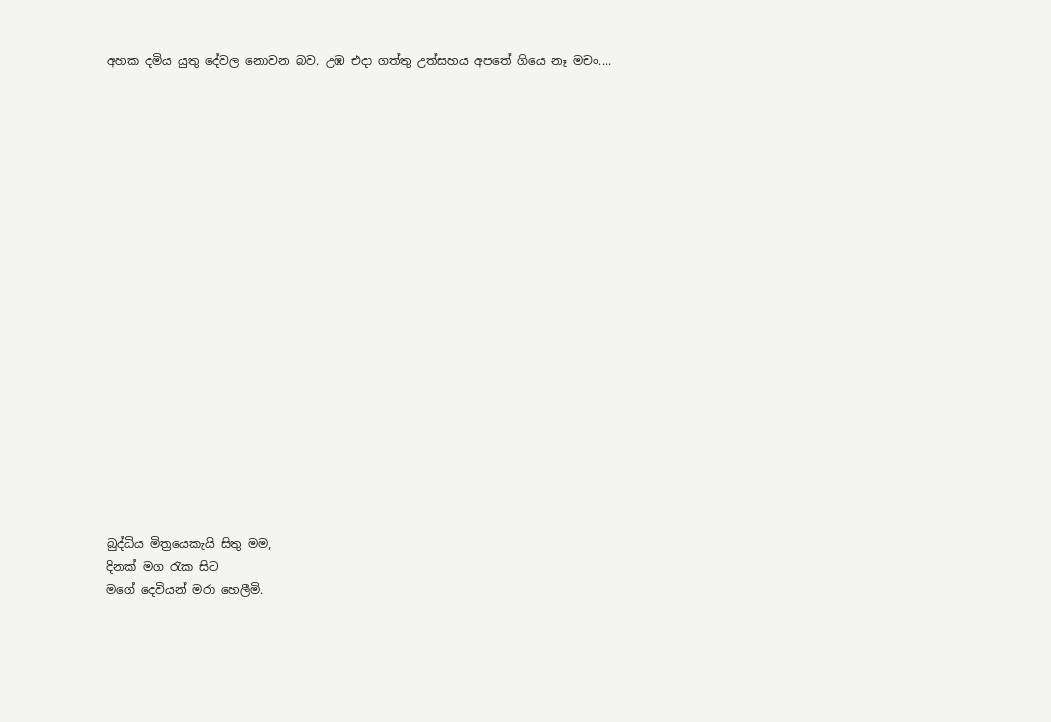අහක දමිය යුතු දේවල නොවන බව. උඹ එදා ගත්තු උත්සහය අපතේ ගියෙ නෑ මචං....




















බුද්ධිය මිත්‍රයෙකැයි සිතු මම,
දිනක් මග රැක සිට
මගේ දෙවියන් මරා හෙලීමි.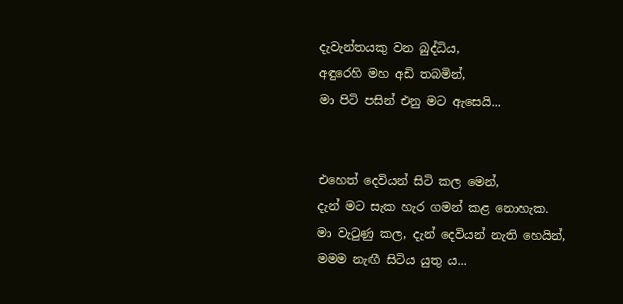දැවැන්තයකු වන බුද්ධිය,
අඳුරෙහි මහ අඩි තබමින්,
මා පිටි පසින් එනු මට ඇසෙයි...


එහෙත් දෙවියන් සිටි කල මෙන්,
දැන් මට සැක හැර ගමන් කළ නොහැක.
මා වැටුණු කල, දැන් දෙවියන් නැති හෙයින්,
මමම නැඟී සිටිය යුතු ය...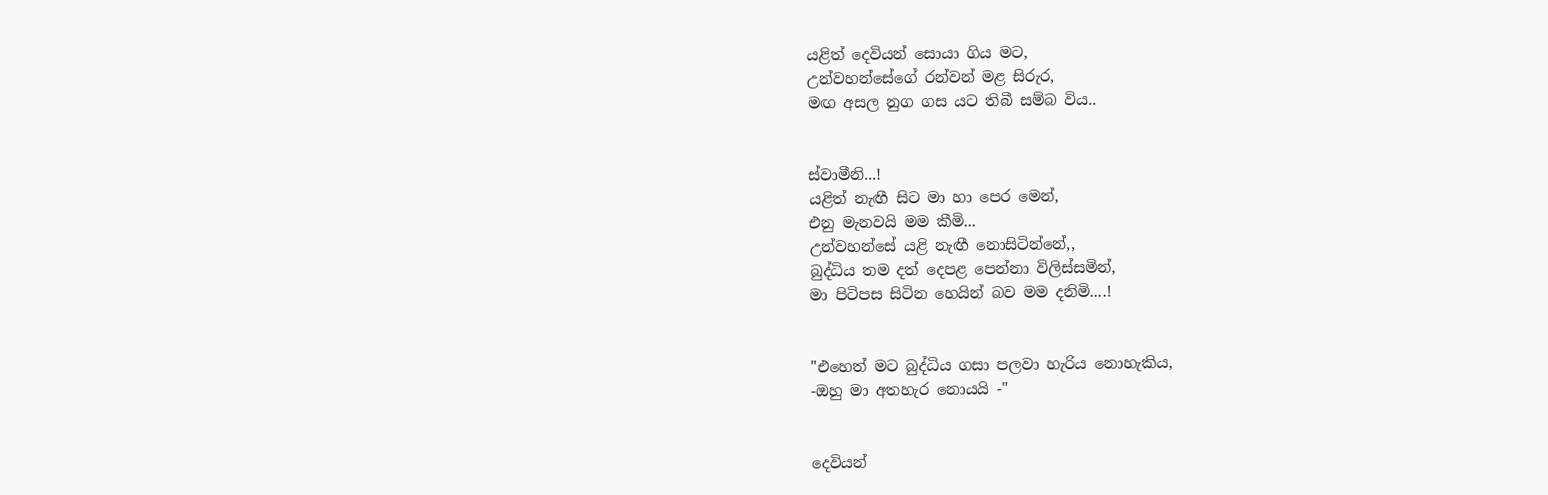යළිත් දෙවියන් සොයා ගිය මට,
උන්වහන්සේගේ රන්වන් මළ සිරුර,
මඟ අසල නුග ගස යට තිබී සම්බ විය..


ස්වාමීනි...!
යළිත් නැඟී සිට මා හා පෙර මෙන්,
එනු මැනවයි මම කීමි...
උන්වහන්සේ යළි නැඟී නොසිටින්නේ,,
බුද්ධිය තම දත් දෙපළ පෙන්නා විලිස්සමින්,
මා පිටිපස සිටින හෙයින් බව මම දනිමි....!


"එහෙත් මට බුද්ධිය ගසා පලවා හැරිය නොහැකිය,
-ඔහු මා අතහැර නොයයි -"


දෙවියන්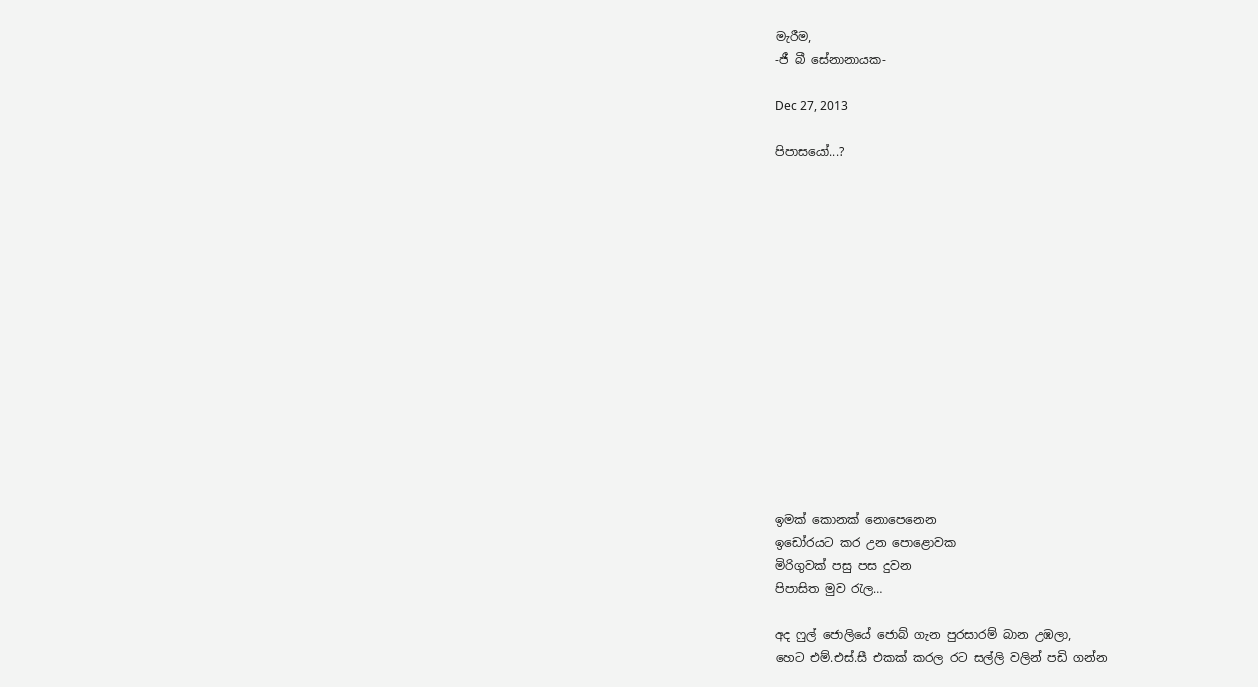මැරීම,
-ජී බී සේනානායක-

Dec 27, 2013

පිපාසයෝ...?















ඉමක් කොනක් නොපෙනෙන
ඉඩෝරයට කර උන පොළොවක
මිරිගුවක් පසු පස දුවන
පිපාසිත මුව රැල…

අද ෆුල් ජොලියේ ජොබ් ගැන පුරසාරම් බාන උඹලා,
හෙට එම්.එස්.සී එකක් කරල රට සල්ලි වලින් පඩි ගන්න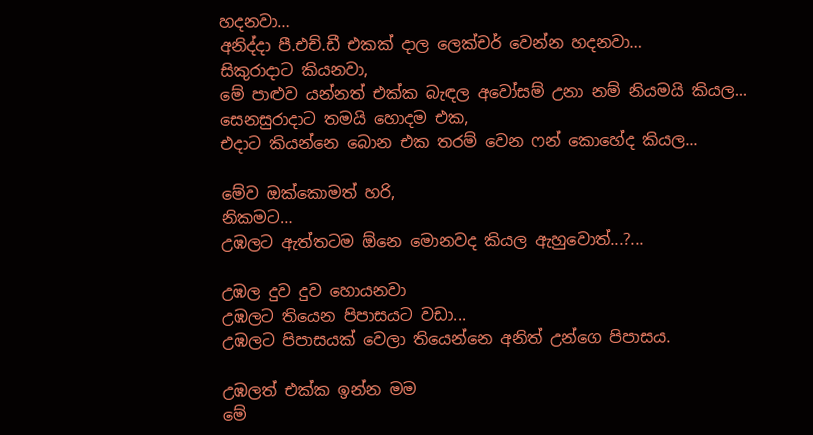හදනවා…
අනිද්දා පී.එච්.ඩී එකක් දාල ලෙක්චර් වෙන්න හදනවා…
සිකුරාදාට කියනවා,
මේ පාළුව යන්නත් එක්ක බැඳල අවෝසම් උනා නම් නියමයි කියල...
සෙනසුරාදාට තමයි හොදම එක,
එදාට කියන්නෙ බොන එක තරම් වෙන ෆන් කොහේද කියල...

මේව ඔක්කොමත් හරි,
නිකමට…
උඹලට ඇත්තටම ඕනෙ මොනවද කියල ඇහුවොත්...?...

උඹල දුව දුව හොයනවා
උඹලට තියෙන පිපාසයට වඩා...
උඹලට පිපාසයක් වෙලා තියෙන්නෙ අනිත් උන්ගෙ පිපාසය.

උඹලත් එක්ක ඉන්න මම
මේ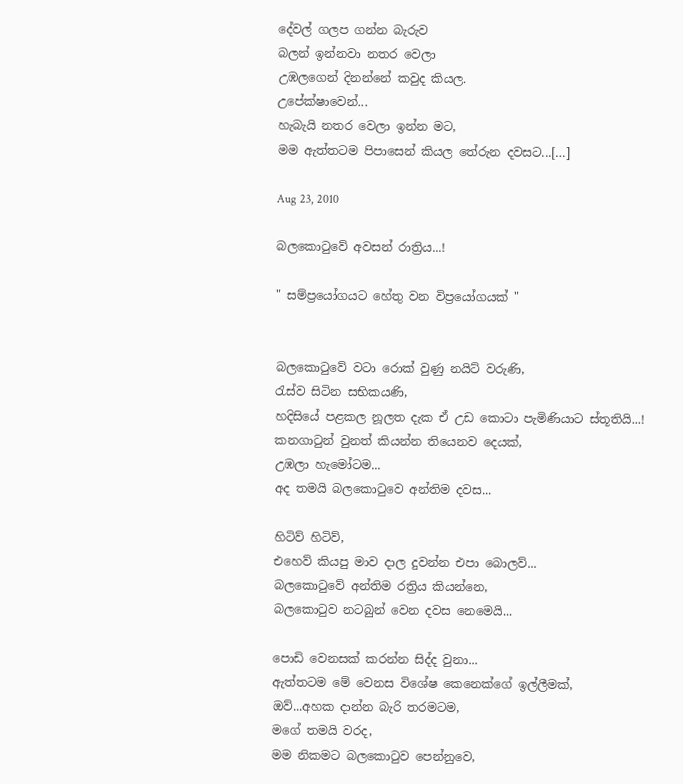දේවල් ගලප ගන්න බැරුව
බලන් ඉන්නවා නතර වෙලා
උඹලගෙන් දිනන්නේ කවුද කියල.
උපේක්ෂාවෙන්...
හැබැයි නතර වෙලා ඉන්න මට,
මම ඇත්තටම පිපාසෙන් කියල තේරුන දවසට...[…]

Aug 23, 2010

බලකොටුවේ අවසන් රාත්‍රිය...!

" සම්ප්‍රයෝගයට හේතු වන විප්‍රයෝගයක් "


බලකොටුවේ වටා රොක් වුණු නයිට් වරුණි,
රැස්ව සිටින සභිකයණි,
හදිසියේ පළකල නූලත දැක ඒ උඩ කොටා පැමිණියාට ස්තූතියි...!
කනගාටුන් වුනත් කියන්න තියෙනව දෙයක්,
උඹලා හැමෝටම...
අද තමයි බලකොටුවෙ අන්තිම දවස...

හිටිව් හිටිව්,
එහෙව් කියපු මාව දාල දුවන්න එපා බොලව්...
බලකොටුවේ අන්තිම රත්‍රිය කියන්නෙ,
බලකොටුව නටබුන් වෙන දවස නෙමෙයි...

පොඩි වෙනසක් කරන්න සිද්ද වුනා...
ඇත්තටම මේ වෙනස විශේෂ කෙනෙක්ගේ ඉල්ලීමක්,
ඔව්...අහක දාන්න බැරි තරමටම,
මගේ තමයි වරද,
මම නිකමට බලකොටුව පෙන්නුවෙ,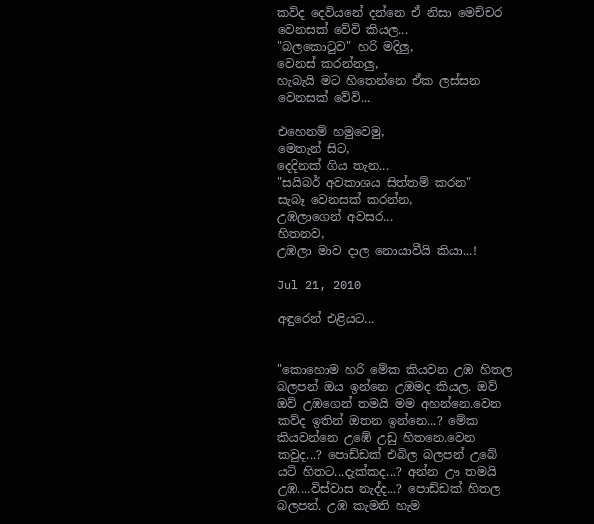කව්ද දෙවියනේ දන්නෙ ඒ නිසා මෙච්චර වෙනසක් වේවි කියල...
"බලකොටුව" හරි මදිලු,
වෙනස් කරන්නලු,
හැබැයි මට හිතෙන්නෙ ඒක ලස්සන වෙනසක් වේවි...

එහෙනම් හමුවෙමු,
මෙතැන් සිට,
දෙදිනක් ගිය තැන...
"සයිබර් අවකාශය සිත්තම් කරන"
සැබෑ වෙනසක් කරන්න,
උඹලාගෙන් අවසර...
හිතනව,
උඹලා මාව දාල නොයාවීයි කියා...!

Jul 21, 2010

අඳුරෙන් එළියට...


"කොහොම හරි මේක කියවන උඹ හිතල බලපන් ඔය ඉන්නෙ උඹමද කියල. ඔව් ඔව් උඹගෙන් තමයි මම අහන්නෙ.වෙන කව්ද ඉතින් ඔතන ඉන්නෙ...? මේක කියවන්නෙ උඹේ උඩු හිතනෙ.වෙන කවුද...? පොඩ්ඩක් එබිල බලපන් උබේ යටි හිතට...දැක්කද...? අන්න ඌ තමයි උඹ....විස්වාස නැද්ද...? පොඩ්ඩක් හිතල බලපන්. උඹ කැමති හැම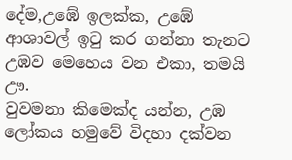දේම,උඹේ ඉලක්ක, උඹේ ආශාවල් ඉටු කර ගන්නා තැනට උඹව මෙහෙය වන එකා, තමයි ඌ.
වුවමනා කිමෙක්ද යන්න, උඹ ලෝකය හමුවේ විදහා දක්වන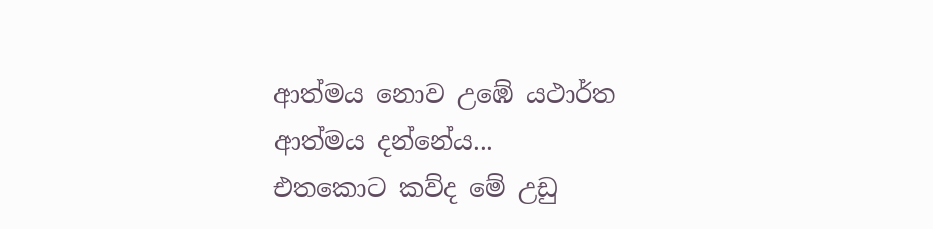ආත්මය නොව උඹේ යථාර්ත ආත්මය දන්නේය...
එතකොට කව්ද මේ උඩු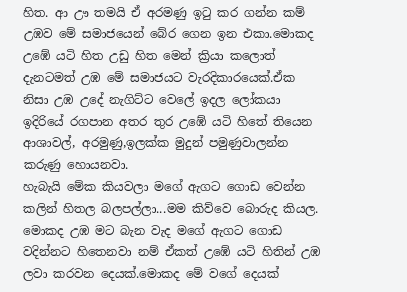හිත. ආ ඌ තමයි ඒ අරමණු ඉටු කර ගන්න කම් උඹව මේ සමාජයෙන් බේර ගෙන ඉන එකා.මොකද උඹේ යටි හිත උඩු හිත මෙන් ක්‍රියා කලොත් දැනටමත් උඹ මේ සමාජයට වැරදිකාරයෙක්.ඒක නිසා උඹ උදේ නැගිට්ට වෙලේ ඉදල ලෝකයා ඉදිරියේ රගපාන අතර තුර උඹේ යටි හිතේ තියෙන ආශාවල්, අරමුණු,ඉලක්ක මුදුන් පමුණුවාලන්න කරුණු හොයනවා.
හැබැයි මේක කියවලා මගේ ඇගට ගොඩ වෙන්න කලින් හිතල බලපල්ලා...මම කිව්වෙ බොරුද කියල. මොකද උඹ මට බැන වැද මගේ ඇගට ගොඩ වදින්නට හිතෙනවා නම් ඒකත් උඹේ යටි හිතින් උඹ ලවා කරවන දෙයක්.මොකද මේ වගේ දෙයක්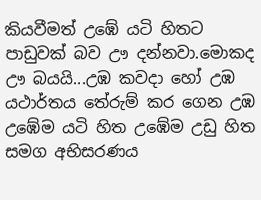කියවීමත් උඹේ යටි හිතට පාඩුවක් බව ඌ දන්නවා.මොකද ඌ බයයි...උඹ කවදා හෝ උඹ යථාර්තය තේරුම් කර ගෙන උඹ උඹේම යටි හිත උඹේම උඩු හිත සමග අභිසරණය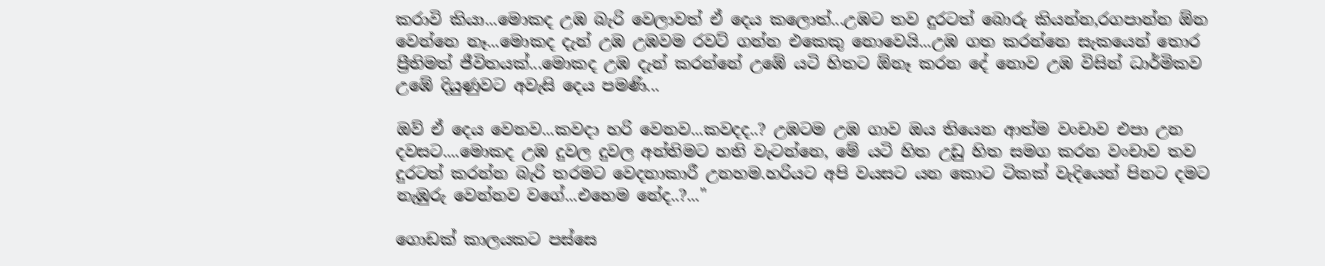කරාවි කියා...මොකද උඹ බැරි වෙලාවත් ඒ දෙය කලොත්...උඹට තව දුරටත් බොරු කියන්න,රගපාන්න ඕන වෙන්නෙ නෑ...මොකද දැන් උඹ උඹවම රවට් ගන්න එකෙකු නොවෙයි...උඹ ගත කරන්නෙ සැකයෙන් තොර ප්‍රීතිමත් ජීවිතයක්...මොකද උඹ දැන් කරන්නේ උඹේ යටි හිතට ඕනෑ කරන දේ නොව උඹ විසින් ධාර්මිකව උඹේ දියුණුවට අවැසි දෙය පමණි...

ඔව් ඒ දෙය වෙනව...කවදා හරි වෙනව...කවදද..? උඹටම උඹ ගාව ඔය තියෙන ආත්ම වංචාව එපා උන දවසට....මොකද උඹ දුවල දුවල අන්තිමට හති වැටන්නෙ, මේ යටි හිත උඩු හිත සමග කරන වංචාව තව දුරටත් කරන්න බැරි තරමට වෙදනාකාරී උනහම.හරියට අපි වයසට යන කොට ටිකක් වැදියෙන් පිනට දමට නැඹුරු වෙන්නව වගේ...එහෙම නේද..?..."

ගොඩක් කාලයකට පස්සෙ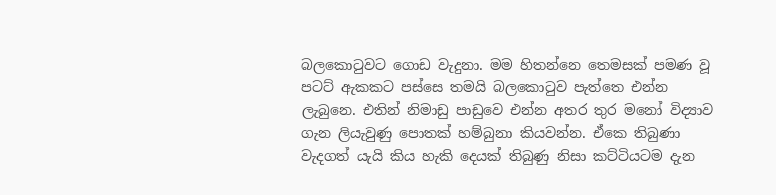බලකොටුවට ගොඩ වැදුනා. මම හිතන්නෙ තෙමසක් පමණ වූ පටට් ඇකකට පස්සෙ තමයි බලකොටුව පැත්තෙ එන්න ලැබුනෙ. එතින් නිමාඩු පාඩුවෙ එන්න අතර තුර මනෝ විද්‍යාව ගැන ලියැවුණු පොතක් හම්බුනා කියවන්න. ඒකෙ තිබුණා වැදගත් යැයි කිය හැකි දෙයක් තිබුණු නිසා කට්ටියටම දැන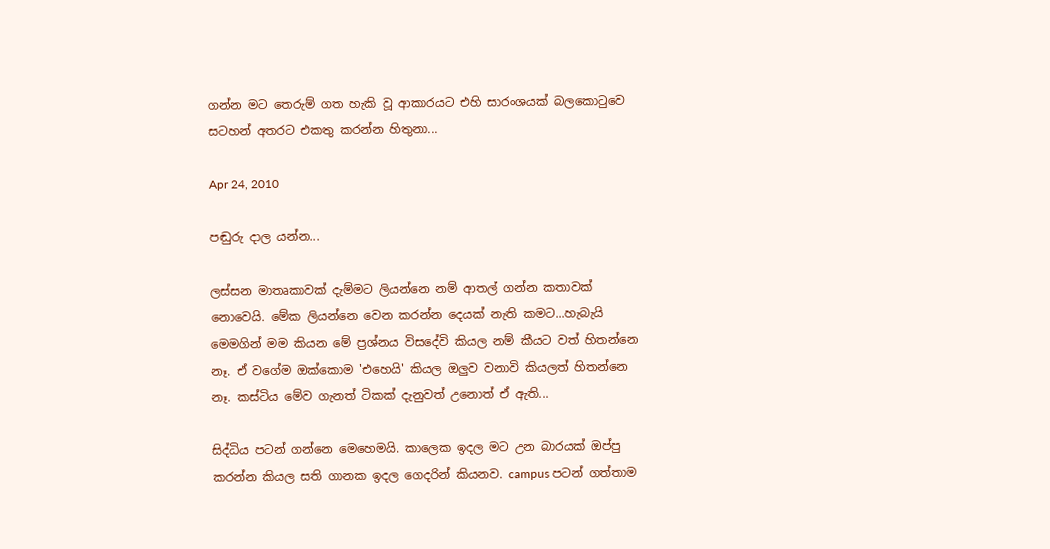ගන්න මට තෙරුම් ගත හැකි වූ ආකාරයට එහි සාරංශයක් බලකොටුවෙ සටහන් අතරට එකතු කරන්න හිතුනා...

Apr 24, 2010

පඬුරු දාල යන්න...

ලස්සන මාතෘකාවක් දැම්මට ලියන්නෙ නම් ආතල් ගන්න කතාවක් නොවෙයි. මේක ලියන්නෙ වෙන කරන්න දෙයක් නැති කමට...හැබැයි මෙමගින් මම කියන මේ ප්‍රශ්නය විසදේවි කියල නම් කීයට වත් හිතන්නෙ නෑ. ඒ වගේම ඔක්කොම 'එහෙයි' කියල ඔලුව වනාවි කියලත් හිතන්නෙ නෑ. කස්ටිය මේව ගැනත් ටිකක් දැනුවත් උනොත් ඒ ඇති...

සිද්ධිය පටන් ගන්නෙ මෙහෙමයි. කාලෙක ඉදල මට උන බාරයක් ඔප්පු කරන්න කියල සති ගානක ඉදල ගෙදරින් කියනව. campus පටන් ගත්තාම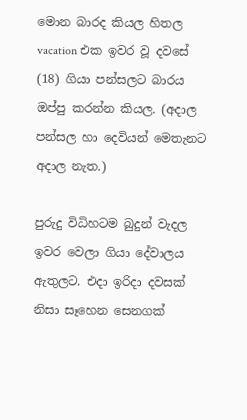මොන බාරද කියල හිතල vacation එක ඉවර වූ දවසේ (18) ගියා පන්සලට බාරය ඔප්පු කරන්න කියල. (අදාල පන්සල හා දෙවියන් මෙතැනට අදාල නැත.)

පුරුදු විධිහටම බුදුන් වැදල ඉවර වෙලා ගියා දේවාලය ඇතුලට. එදා ඉරිදා දවසක් නිසා සෑහෙන සෙනගක්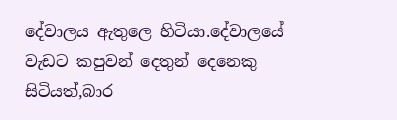දේවාලය ඇතුලෙ හිටියා.දේවාලයේ වැඩට කපුවන් දෙතුන් දෙනෙකු සිටියත්,බාර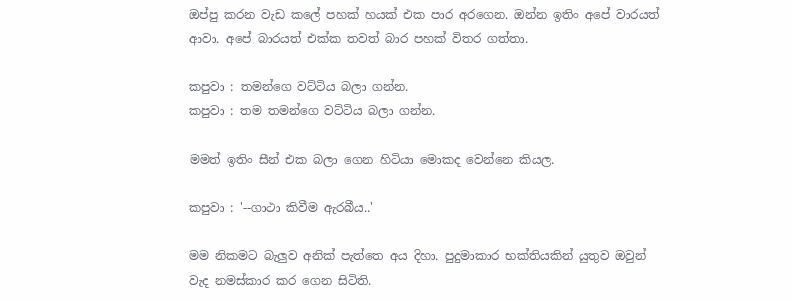ඔප්පු කරන වැඩ කලේ පහක් හයක් එක පාර අරගෙන. ඔන්න ඉතිං අපේ වාරයත් ආවා. අපේ බාරයත් එක්ක තවත් බාර පහක් විතර ගත්තා.

කපුවා : තමන්ගෙ වට්ටිය බලා ගන්න.
කපුවා : තම තමන්ගෙ වට්ටිය බලා ගන්න.

මමත් ඉතිං සීන් එක බලා ගෙන හිටියා මොකද වෙන්නෙ කියල.

කපුවා : '--ගාථා කිවීම ඇරබීය..'

මම නිකමට බැලුව අනික් පැත්තෙ අය දිහා. පුදුමාකාර භක්තියකින් යුතුව ඔවුන් වැද නමස්කාර කර ගෙන සිටිති.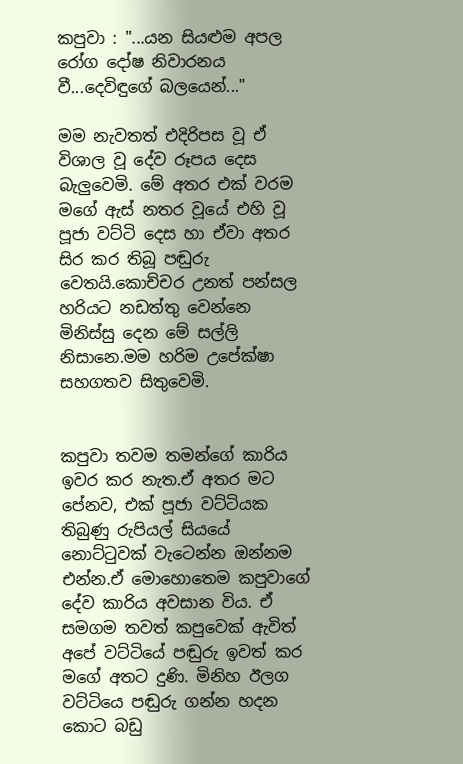කපුවා : "...යන සියළුම අපල රෝග දෝෂ නිවාරනය වී...දෙවිඳුගේ බලයෙන්..."

මම නැවතත් එදිරිපස වූ ඒ විශාල වූ දේව රූපය දෙස බැලුවෙමි. මේ අතර එක් වරම මගේ ඇස් නතර වූයේ එහි වූ පූජා වට්ටි දෙස හා ඒවා අතර සිර කර තිබූ පඬුරු වෙතයි.කොච්චර උනත් පන්සල හරියට නඩත්තු වෙන්නෙ මිනිස්සු දෙන මේ සල්ලි නිසානෙ.මම හරිම උපේක්ෂා සහගතව සිතුවෙමි.


කපුවා තවම තමන්ගේ කාරිය ඉවර කර නැත.ඒ අතර මට පේනව, එක් පූජා වට්ටියක තිබුණු රුපියල් සියයේ නොට්ටුවක් වැටෙන්න ඔන්නම එන්න.ඒ මොහොතෙම කපුවාගේ දේව කාරිය අවසාන විය. ඒ සමගම තවත් කපුවෙක් ඇවිත් අපේ වට්ටියේ පඬුරු ඉවත් කර මගේ අතට දුණි. මිනිහ ඊලග වට්ටියෙ පඬුරු ගන්න හදන කොට බඩු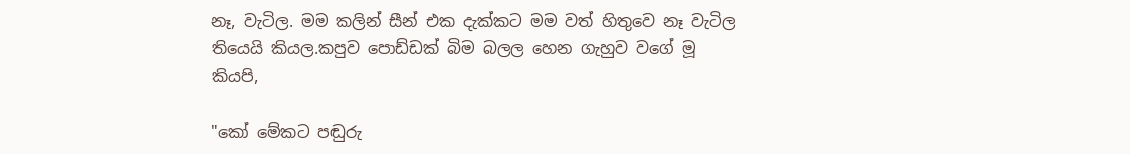නෑ, වැටිල. මම කලින් සීන් එක දැක්කට මම වත් හිතුවෙ නෑ වැටිල තියෙයි කියල.කපුව පොඩ්ඩක් බිම බලල හෙන ගැහුව වගේ මූ කියපි,

"කෝ මේකට පඬුරු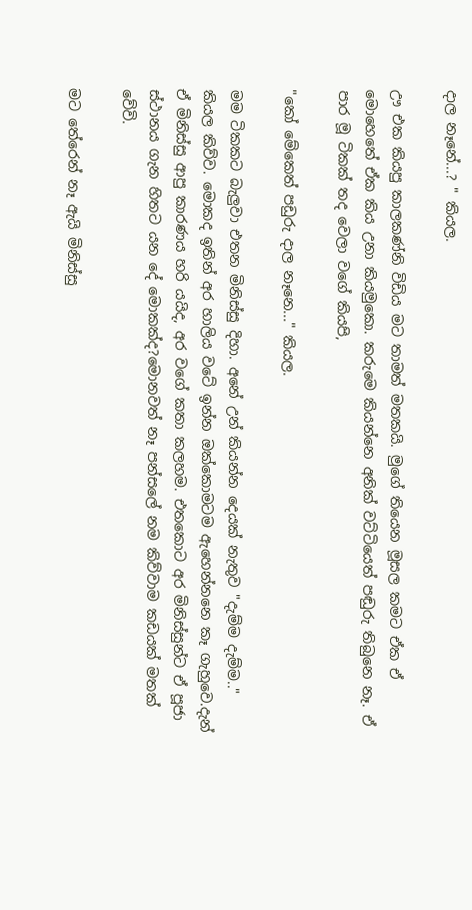දාල නෑනේ...? " කියල.

ඌ එක කියපු කාලකණ්නි විඩිය මට තාමත් මතකයි. මුගේ තියෙන මූසල කමට ඒක ඒ මොහෙතේ ඒක කිය උනා කියමුකො. කරුමෙ කියන්නෙ අනික් වට්ටියෙත් පඬුරු තිබුනෙ නෑ. ඒ පාර මූ ටිකක් තද වෙලා වගේ කියපි,

"කෝ මේකෙත් පඩුරු දාල නෑනෙ..." කියල.

මම ටිකකට බැලුවා එතන මිනිස්සු දිහා. අනේ උන් කියන්න දෙයක් නැතුව "දැම්ම දැම්ම.." කියල කිව්ව. මොකද ඉතින් අර හාලිය වටේ ඉන්න ඔක්කොමටම ඇහෙන්නනෙ කෑ ගැහුවෙ.දැන් ඒ මිනිස්සු ආපු කාරණය හරි යයිද, අර වගේ කතා කලහම. එතකොට අර මිනිස්සුන්ට ඒ පූජා ස්ථානය ගැන හිතට යන දේ මොකක්ද?මොනවත් නෑ පන්සලේ නම කිව්වාම කඩයක් මතක් වේවි.

මට තේරෙන් නෑ ඇයි මිනිස්සු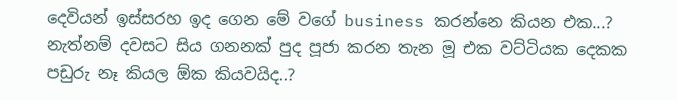දෙවියන් ඉස්සරහ ඉද ගෙන මේ වගේ business කරන්නෙ කියන එක...? නැත්නම් දවසට සිය ගනනක් පුද පූජා කරන තැන මූ එක වට්ටියක දෙකක පඩුරු නෑ කියල ඕක කියවයිද..?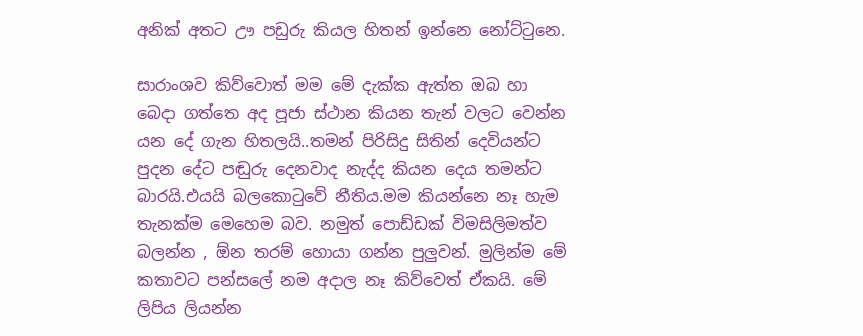අනික් අතට ඌ පඩුරු කියල හිතන් ඉන්නෙ නෝට්ටුනෙ.

සාරාංශව කිව්වොත් මම මේ දැක්ක ඇත්ත ඔබ හා බෙදා ගත්තෙ අද පූජා ස්ථාන කියන තැන් වලට වෙන්න යන දේ ගැන හිතලයි..තමන් පිරිසිදු සිතින් දෙවියන්ට පුදන දේට පඬුරු දෙනවාද නැද්ද කියන දෙය තමන්ට බාරයි.එයයි බලකොටුවේ නීතිය.මම කියන්නෙ නෑ හැම තැනක්ම මෙහෙම බව. නමුත් පොඩ්ඩක් විමසිලිමත්ව බලන්න , ඕන තරම් හොයා ගන්න පුලුවන්. මුලින්ම මේ කතාවට පන්සලේ නම අදාල නෑ කිව්වෙත් ඒකයි. මේ ලිපිය ලියන්න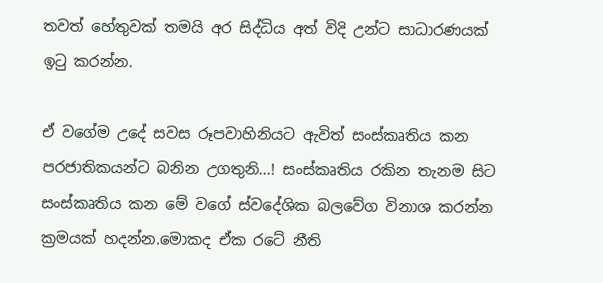තවත් හේතුවක් තමයි අර සිද්ධිය අත් විදි උන්ට සාධාරණයක් ඉටු කරන්න.

ඒ වගේම උදේ සවස රූපවාහිනියට ඇවිත් සංස්කෘතිය කන පරජාතිකයන්ට බනින උගතුනි...! සංස්කෘතිය රකින තැනම සිට සංස්කෘතිය කන මේ වගේ ස්වදේශික බලවේග විනාශ කරන්න ක්‍රමයක් හදන්න.මොකද ඒක රටේ නීති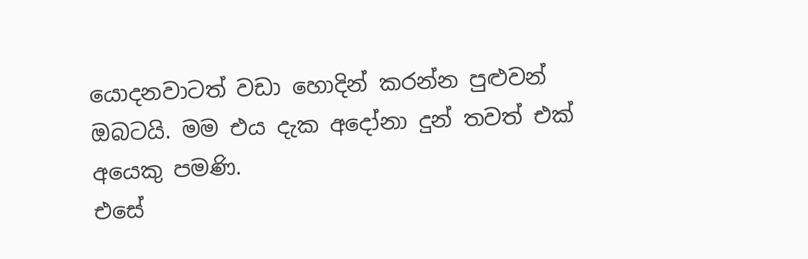යොදනවාටත් වඩා හොදින් කරන්න පුළුවන් ඔබටයි. මම එය දැක අදෝනා දුන් තවත් එක් අයෙකු පමණි.
එසේ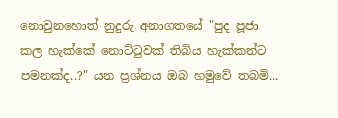නොවුනහොත් නුදුරු අනාගතයේ "පුද පූජා කල හැක්කේ නොට්ටුවක් තිබිය හැක්කන්ට පමනක්ද..?" යන ප්‍රශ්නය ඔබ හමුවේ තබමි...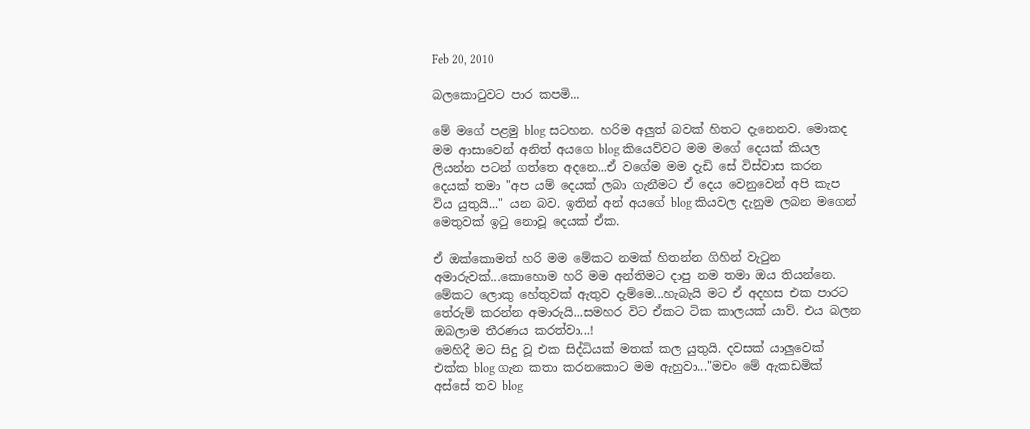Feb 20, 2010

බලකොටුවට පාර කපමි...

මේ මගේ පළමු blog සටහන. හරිම අලුත් බවක් හිතට දැනෙනව. මොකද මම ආසාවෙන් අනිත් අයගෙ blog කියෙව්වට මම මගේ දෙයක් කියල ලියන්න පටන් ගත්තෙ අදනෙ...ඒ වගේම මම දැඩි සේ විස්වාස කරන දෙයක් තමා "අප යම් දෙයක් ලබා ගැනීමට ඒ දෙය වෙනුවෙන් අපි කැප විය යුතුයි..." යන බව. ඉතින් අන් අයගේ blog කියවල දැනුම ලබන මගෙන් මෙතුවක් ඉටු නොවූ දෙයක් ඒක.

ඒ ඔක්කොමත් හරි මම මේකට නමක් හිතන්න ගිහින් වැටුන අමාරුවක්...කොහොම හරි මම අන්තිමට දාපු නම තමා ඔය තියන්නෙ. මේකට ලොකු හේතුවක් ඇතුව දැම්මෙ...හැබැයි මට ඒ අදහස එක පාරට තේරුම් කරන්න අමාරුයි...සමහර විට ඒකට ටික කාලයක් යාව්. එය බලන ඔබලාම තීරණය කරත්වා...!
මෙහිදී මට සිදු වූ එක සිද්ධියක් මතක් කල යුතුයි. දවසක් යාලුවෙක් එක්ක blog ගැන කතා කරනකොට මම ඇහුවා..."මචං මේ ඇකඩමික් අස්සේ තව blog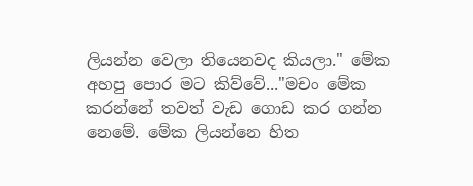ලියන්න වෙලා තියෙනවද කියලා." මේක අහපු පොර මට කිව්වේ..."මචං මේක කරන්නේ තවත් වැඩ ගොඩ කර ගන්න නෙමේ. මේක ලියන්නෙ හිත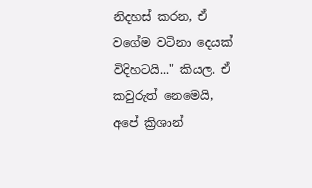නිදහස් කරන, ඒ වගේම වටිනා දෙයක් විදිහටයි..." කියල. ඒ කවුරුත් නෙමෙයි, අපේ ක්‍රිශාන්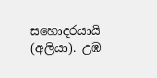සහොදරයායි (අලියා). උඹ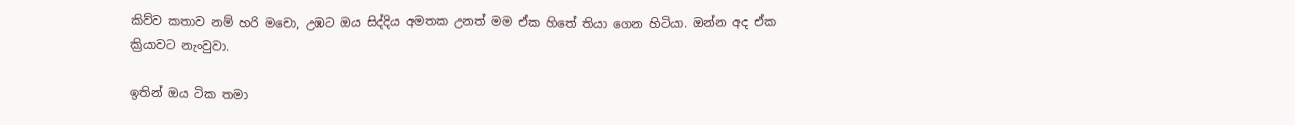කිව්ව කතාව නම් හරි මචො, උඹට ඔය සිද්දිය අමතක උනත් මම ඒක හිතේ තියා ගෙන හිටියා. ඔන්න අද ඒක ක්‍රියාවට නැංවුවා.

ඉතින් ඔය ටික තමා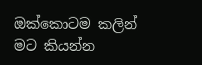ඔක්කොටම කලින් මට කියන්න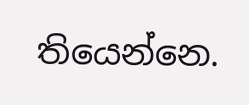තියෙන්නෙ.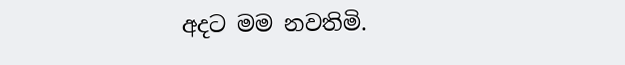අදට මම නවතිමි.